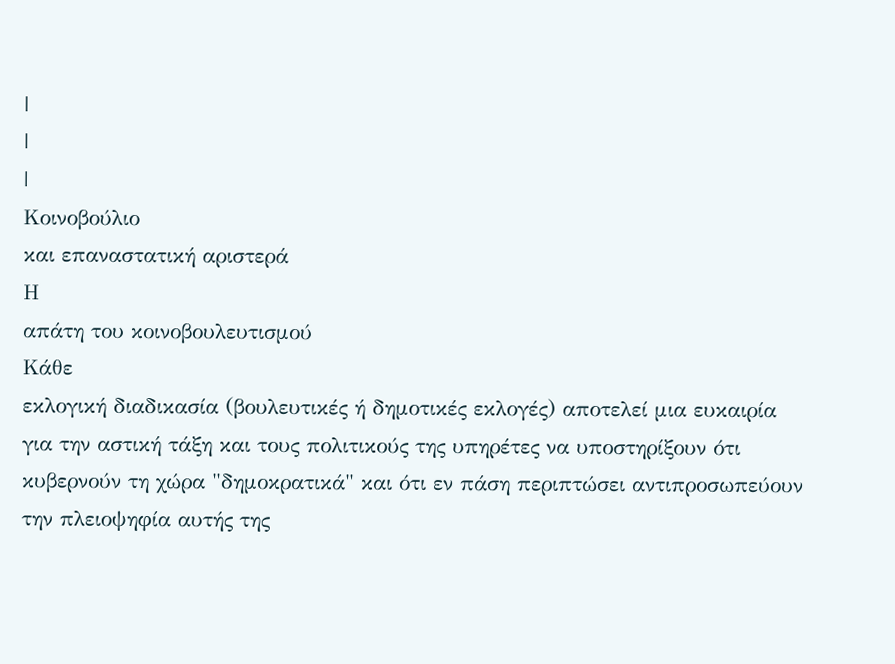|
|
|
Kοινοβούλιο
και επαναστατική αριστερά
Η
απάτη του κοινοβουλευτισμού
Κάθε
εκλογική διαδικασία (βουλευτικές ή δημοτικές εκλογές) αποτελεί μια ευκαιρία
για την αστική τάξη και τους πολιτικούς της υπηρέτες να υποστηρίξουν ότι
κυβερνούν τη χώρα "δημοκρατικά" και ότι εν πάση περιπτώσει αντιπροσωπεύουν
την πλειοψηφία αυτής της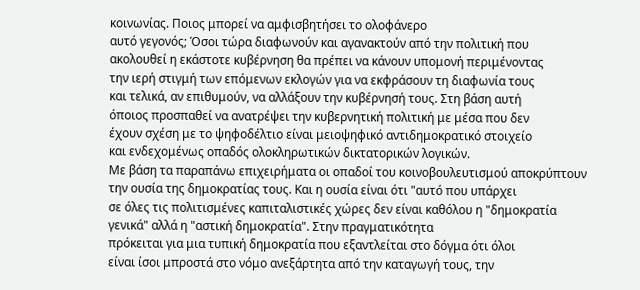κοινωνίας. Ποιος μπορεί να αμφισβητήσει το ολοφάνερο
αυτό γεγονός; Όσοι τώρα διαφωνούν και αγανακτούν από την πολιτική που
ακολουθεί η εκάστοτε κυβέρνηση θα πρέπει να κάνουν υπομονή περιμένοντας
την ιερή στιγμή των επόμενων εκλογών για να εκφράσουν τη διαφωνία τους
και τελικά, αν επιθυμούν, να αλλάξουν την κυβέρνησή τους. Στη βάση αυτή
όποιος προσπαθεί να ανατρέψει την κυβερνητική πολιτική με μέσα που δεν
έχουν σχέση με το ψηφοδέλτιο είναι μειοψηφικό αντιδημοκρατικό στοιχείο
και ενδεχομένως οπαδός ολοκληρωτικών δικτατορικών λογικών.
Με βάση τα παραπάνω επιχειρήματα οι οπαδοί του κοινοβουλευτισμού αποκρύπτουν
την ουσία της δημοκρατίας τους. Και η ουσία είναι ότι "αυτό που υπάρχει
σε όλες τις πολιτισμένες καπιταλιστικές χώρες δεν είναι καθόλου η "δημοκρατία
γενικά" αλλά η "αστική δημοκρατία". Στην πραγματικότητα
πρόκειται για μια τυπική δημοκρατία που εξαντλείται στο δόγμα ότι όλοι
είναι ίσοι μπροστά στο νόμο ανεξάρτητα από την καταγωγή τους, την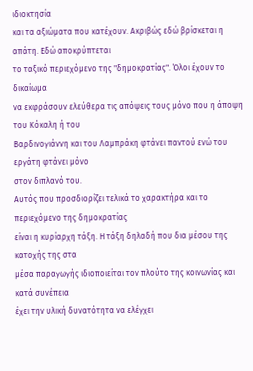ιδιοκτησία
και τα αξιώματα που κατέχουν. Ακριβώς εδώ βρίσκεται η απάτη. Εδώ αποκρύπτεται
το ταξικό περιεχόμενο της "δημοκρατίας". Όλοι έχουν το δικαίωμα
να εκφράσουν ελεύθερα τις απόψεις τους μόνο που η άποψη του Κόκαλη ή του
Βαρδινογιάννη και του Λαμπράκη φτάνει παντού ενώ του εργάτη φτάνει μόνο
στον διπλανό του.
Αυτός που προσδιορίζει τελικά το χαρακτήρα και το περιεχόμενο της δημοκρατίας
είναι η κυρίαρχη τάξη. Η τάξη δηλαδή που δια μέσου της κατοχής της στα
μέσα παραγωγής ιδιοποιείται τον πλούτο της κοινωνίας και κατά συνέπεια
έχει την υλική δυνατότητα να ελέγχει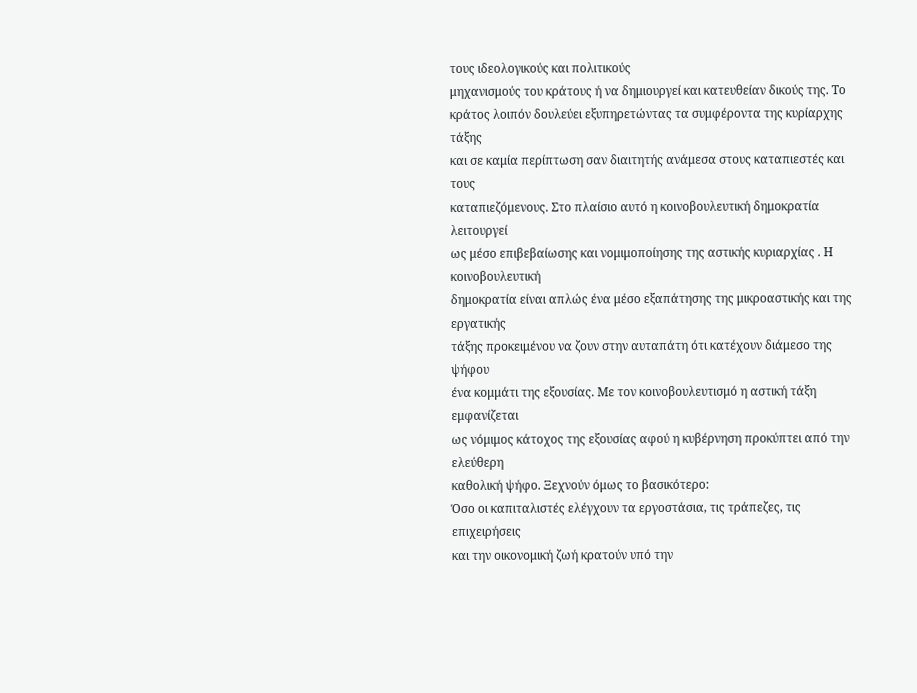τους ιδεολογικούς και πολιτικούς
μηχανισμούς του κράτους ή να δημιουργεί και κατευθείαν δικούς της. Το
κράτος λοιπόν δουλεύει εξυπηρετώντας τα συμφέροντα της κυρίαρχης τάξης
και σε καμία περίπτωση σαν διαιτητής ανάμεσα στους καταπιεστές και τους
καταπιεζόμενους. Στο πλαίσιο αυτό η κοινοβουλευτική δημοκρατία λειτουργεί
ως μέσο επιβεβαίωσης και νομιμοποίησης της αστικής κυριαρχίας . Η κοινοβουλευτική
δημοκρατία είναι απλώς ένα μέσο εξαπάτησης της μικροαστικής και της εργατικής
τάξης προκειμένου να ζουν στην αυταπάτη ότι κατέχουν διάμεσο της ψήφου
ένα κομμάτι της εξουσίας. Με τον κοινοβουλευτισμό η αστική τάξη εμφανίζεται
ως νόμιμος κάτοχος της εξουσίας αφού η κυβέρνηση προκύπτει από την ελεύθερη
καθολική ψήφο. Ξεχνούν όμως το βασικότερο:
Όσο οι καπιταλιστές ελέγχουν τα εργοστάσια, τις τράπεζες, τις επιχειρήσεις
και την οικονομική ζωή κρατούν υπό την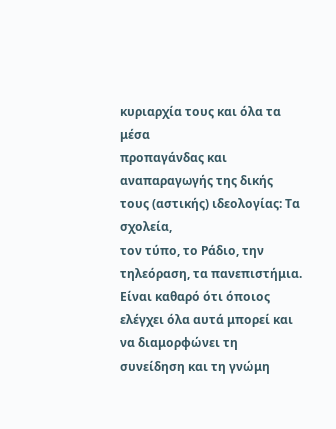κυριαρχία τους και όλα τα μέσα
προπαγάνδας και αναπαραγωγής της δικής τους (αστικής) ιδεολογίας: Τα σχολεία,
τον τύπο, το Ράδιο, την τηλεόραση, τα πανεπιστήμια. Είναι καθαρό ότι όποιος
ελέγχει όλα αυτά μπορεί και να διαμορφώνει τη συνείδηση και τη γνώμη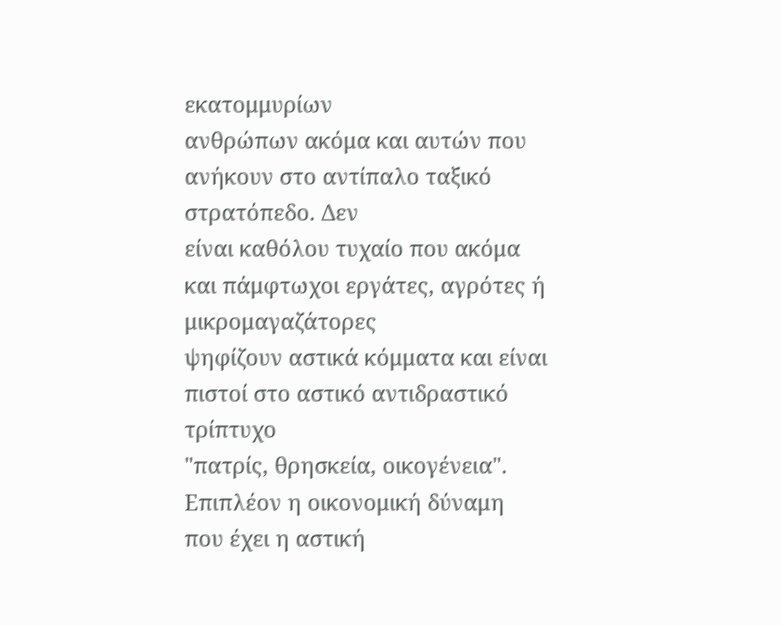εκατομμυρίων
ανθρώπων ακόμα και αυτών που ανήκουν στο αντίπαλο ταξικό στρατόπεδο. Δεν
είναι καθόλου τυχαίο που ακόμα και πάμφτωχοι εργάτες, αγρότες ή μικρομαγαζάτορες
ψηφίζουν αστικά κόμματα και είναι πιστοί στο αστικό αντιδραστικό τρίπτυχο
"πατρίς, θρησκεία, οικογένεια".
Επιπλέον η οικονομική δύναμη που έχει η αστική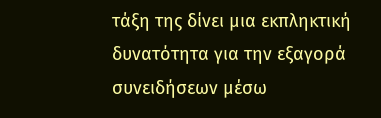τάξη της δίνει μια εκπληκτική
δυνατότητα για την εξαγορά συνειδήσεων μέσω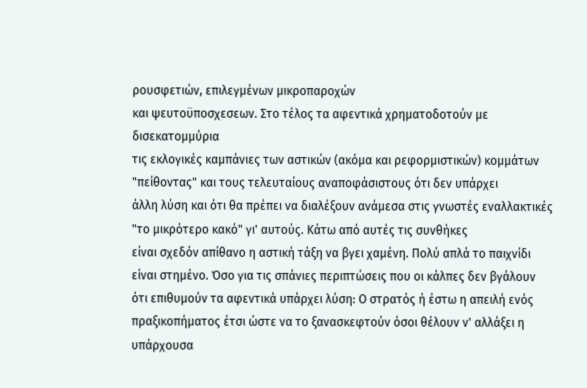ρουσφετιών, επιλεγμένων μικροπαροχών
και ψευτοϋποσχεσεων. Στο τέλος τα αφεντικά χρηματοδοτούν με δισεκατομμύρια
τις εκλογικές καμπάνιες των αστικών (ακόμα και ρεφορμιστικών) κομμάτων
"πείθοντας" και τους τελευταίους αναποφάσιστους ότι δεν υπάρχει
άλλη λύση και ότι θα πρέπει να διαλέξουν ανάμεσα στις γνωστές εναλλακτικές
"το μικρότερο κακό" γι' αυτούς. Κάτω από αυτές τις συνθήκες
είναι σχεδόν απίθανο η αστική τάξη να βγει χαμένη. Πολύ απλά το παιχνίδι
είναι στημένο. Όσο για τις σπάνιες περιπτώσεις που οι κάλπες δεν βγάλουν
ότι επιθυμούν τα αφεντικά υπάρχει λύση: Ο στρατός ή έστω η απειλή ενός
πραξικοπήματος έτσι ώστε να το ξανασκεφτούν όσοι θέλουν ν' αλλάξει η υπάρχουσα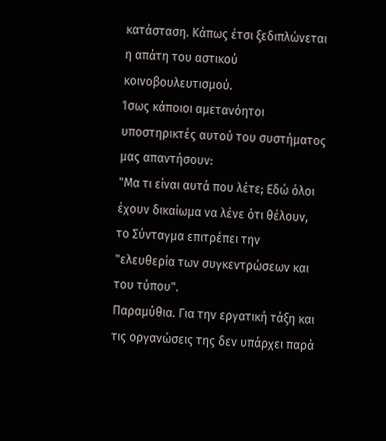κατάσταση. Κάπως έτσι ξεδιπλώνεται η απάτη του αστικού κοινοβουλευτισμού.
Ίσως κάποιοι αμετανόητοι υποστηρικτές αυτού του συστήματος μας απαντήσουν:
"Μα τι είναι αυτά που λέτε; Εδώ όλοι έχουν δικαίωμα να λένε ότι θέλουν,
το Σύνταγμα επιτρέπει την "ελευθερία των συγκεντρώσεων και του τύπου".
Παραμύθια. Για την εργατική τάξη και τις οργανώσεις της δεν υπάρχει παρά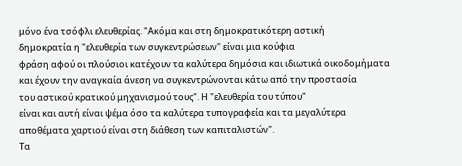μόνο ένα τσόφλι ελευθερίας. "Ακόμα και στη δημοκρατικότερη αστική
δημοκρατία η "ελευθερία των συγκεντρώσεων" είναι μια κούφια
φράση αφού οι πλούσιοι κατέχουν τα καλύτερα δημόσια και ιδιωτικά οικοδομήματα
και έχουν την αναγκαία άνεση να συγκεντρώνονται κάτω από την προστασία
του αστικού κρατικού μηχανισμού τους". Η "ελευθερία του τύπου"
είναι και αυτή είναι ψέμα όσο τα καλύτερα τυπογραφεία και τα μεγαλύτερα
αποθέματα χαρτιού είναι στη διάθεση των καπιταλιστών".
Τα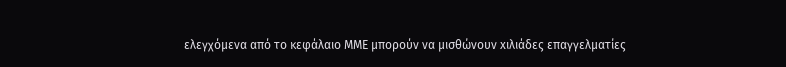ελεγχόμενα από το κεφάλαιο ΜΜΕ μπορούν να μισθώνουν xιλιάδες επαγγελματίες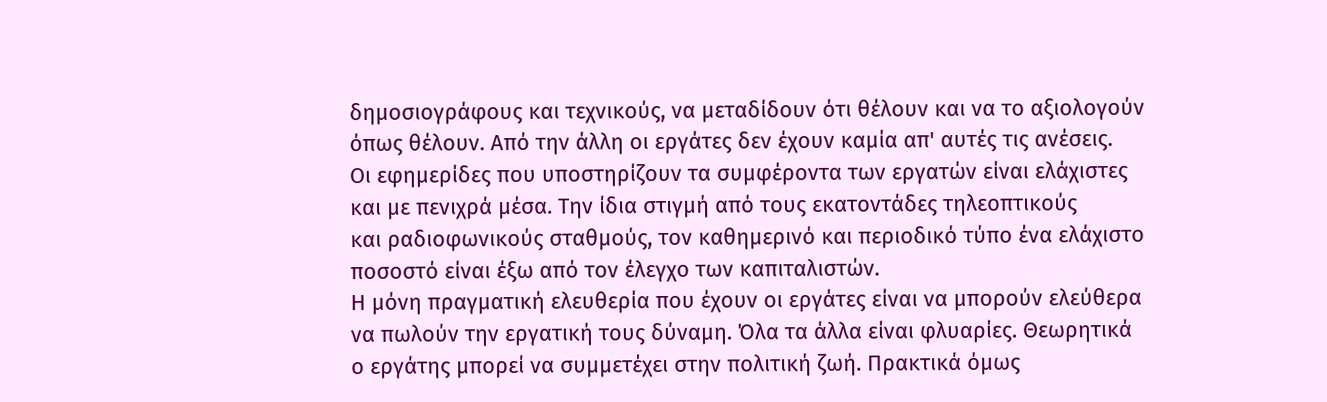δημοσιογράφους και τεχνικoύς, να μεταδίδουν ότι θέλουν και να το αξιολογούν
όπως θέλουν. Από την άλλη οι εργάτες δεν έχουν καμία απ' αυτές τις ανέσεις.
Οι εφημερίδες που υποστηρίζουν τα συμφέροντα των εργατών είναι ελάχιστες
και με πενιχρά μέσα. Την ίδια στιγμή από τους εκατοντάδες τηλεοπτικούς
και ραδιοφωνικούς σταθμούς, τον καθημερινό και περιοδικό τύπο ένα ελάχιστο
ποσοστό είναι έξω από τον έλεγχο των καπιταλιστών.
Η μόνη πραγματική ελευθερία που έχουν οι εργάτες είναι να μπορούν ελεύθερα
να πωλούν την εργατική τους δύναμη. Όλα τα άλλα είναι φλυαρίες. Θεωρητικά
ο εργάτης μπορεί να συμμετέχει στην πολιτική ζωή. Πρακτικά όμως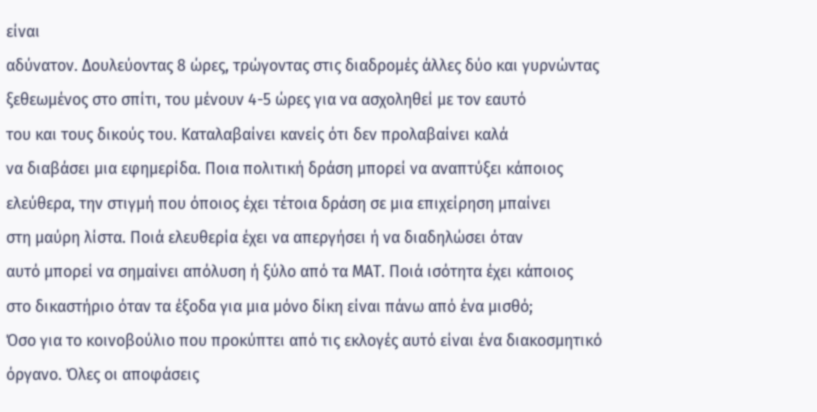είναι
αδύνατον. Δουλεύοντας 8 ώρες, τρώγοντας στις διαδρομές άλλες δύο και γυρνώντας
ξεθεωμένος στο σπίτι, του μένουν 4-5 ώρες για να ασχοληθεί με τον εαυτό
του και τους δικούς του. Καταλαβαίνει κανείς ότι δεν προλαβαίνει καλά
να διαβάσει μια εφημερίδα. Ποια πολιτική δράση μπορεί να αναπτύξει κάποιος
ελεύθερα, την στιγμή που όποιος έχει τέτοια δράση σε μια επιχείρηση μπαίνει
στη μαύρη λίστα. Ποιά ελευθερία έχει να απεργήσει ή να διαδηλώσει όταν
αυτό μπορεί να σημαίνει απόλυση ή ξύλο από τα ΜΑΤ. Ποιά ισότητα έχει κάποιος
στο δικαστήριο όταν τα έξοδα για μια μόνο δίκη είναι πάνω από ένα μισθό;
Όσο για το κοινοβούλιο που προκύπτει από τις εκλογές αυτό είναι ένα διακοσμητικό
όργανο. Όλες οι αποφάσεις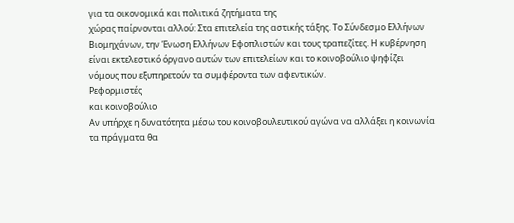για τα οικονομικά και πολιτικά ζητήματα της
χώρας παίρνονται αλλού: Στα επιτελεία της αστικής τάξης. Το Σύνδεσμο Ελλήνων
Βιομηχάνων, την Ένωση Ελλήνων Εφοπλιστών και τους τραπεζίτες. Η κυβέρνηση
είναι εκτελεστικό όργανο αυτών των επιτελείων και το κοινοβούλιο ψηφίζει
νόμους που εξυπηρετούν τα συμφέροντα των αφεντικών.
Ρεφορμιστές
και κοινοβούλιο
Αν υπήρχε η δυνατότητα μέσω του κοινοβουλευτικού αγώνα να αλλάξει η κοινωνία
τα πράγματα θα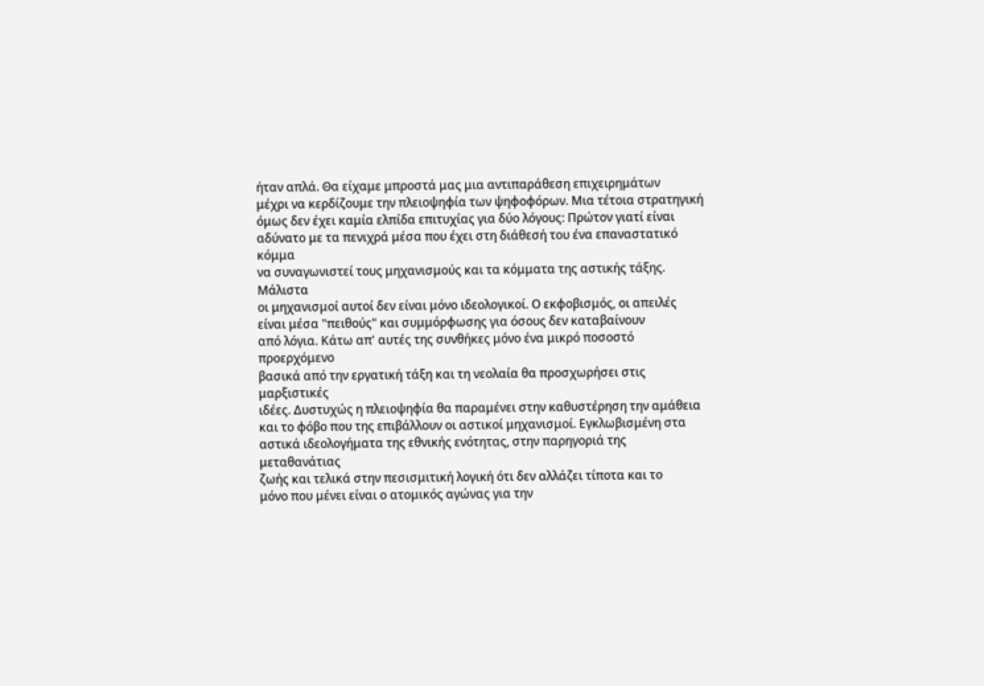ήταν απλά. Θα είχαμε μπροστά μας μια αντιπαράθεση επιχειρημάτων
μέχρι να κερδίζουμε την πλειοψηφία των ψηφοφόρων. Μια τέτοια στρατηγική
όμως δεν έχει καμία ελπίδα επιτυχίας για δύο λόγους: Πρώτον γιατί είναι
αδύνατο με τα πενιχρά μέσα που έχει στη διάθεσή του ένα επαναστατικό κόμμα
να συναγωνιστεί τους μηχανισμούς και τα κόμματα της αστικής τάξης. Μάλιστα
οι μηχανισμοί αυτοί δεν είναι μόνο ιδεολογικοί. Ο εκφοβισμός, οι απειλές
είναι μέσα "πειθούς" και συμμόρφωσης για όσους δεν καταβαίνουν
από λόγια. Κάτω απ' αυτές της συνθήκες μόνο ένα μικρό ποσοστό προερχόμενο
βασικά από την εργατική τάξη και τη νεολαία θα προσχωρήσει στις μαρξιστικές
ιδέες. Δυστυχώς η πλειοψηφία θα παραμένει στην καθυστέρηση την αμάθεια
και το φόβο που της επιβάλλουν οι αστικοί μηχανισμοί. Εγκλωβισμένη στα
αστικά ιδεολογήματα της εθνικής ενότητας, στην παρηγοριά της μεταθανάτιας
ζωής και τελικά στην πεσισμιτική λογική ότι δεν αλλάζει τίποτα και το
μόνο που μένει είναι ο ατομικός αγώνας για την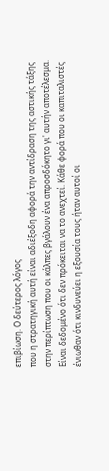επιβίωση. Ο δεύτερος λόγος
που η στρατηγική αυτή είναι αδιέξοδη αφορά την αντίδραση της αστικής τάξης
στην περίπτωση που οι κάλπες βγάλουν ένα απροσδόκητο γι' αυτήν αποτέλεσμα.
Είναι δεδομένο ότι δεν πρόκειται να το ανεχτεί. Κάθε φορά που οι καπιταλιστές
ένιωθαν ότι κινδυνεύει η εξουσία τους ήταν αυτοί οι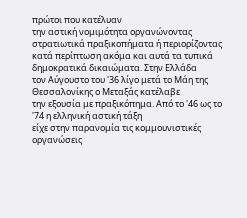πρώτοι που κατέλυαν
την αστική νομιμότητα οργανώνοντας στρατιωτικά πραξικοπήματα ή περιορίζοντας
κατά περίπτωση ακόμα και αυτά τα τυπικά δημοκρατικά δικαιώματα. Στην Ελλάδα
τον Αύγουστο του '36 λίγο μετά το Μάη της Θεσσαλονίκης ο Μεταξάς κατέλαβε
την εξουσία με πραξικόπημα. Από το '46 ως το '74 η ελληνική αστική τάξη
είχε στην παρανομία τις κομμουνιστικές οργανώσεις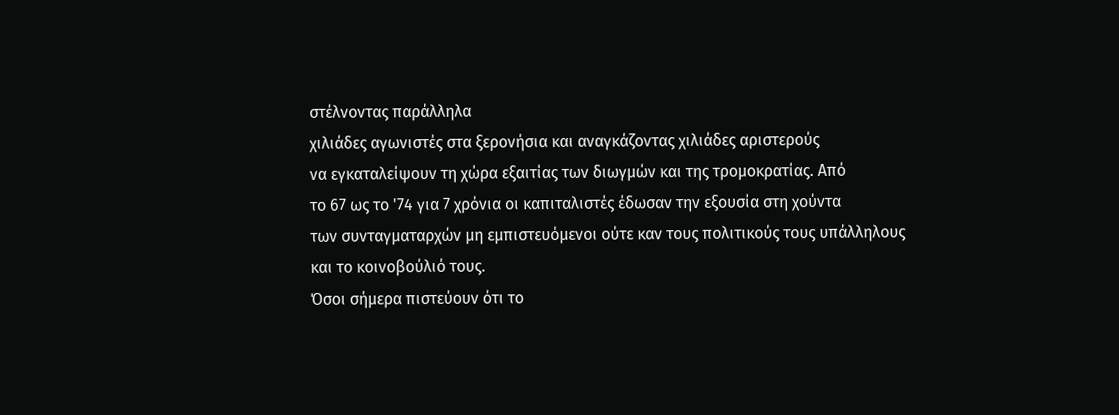στέλνοντας παράλληλα
χιλιάδες αγωνιστές στα ξερονήσια και αναγκάζοντας χιλιάδες αριστερούς
να εγκαταλείψουν τη χώρα εξαιτίας των διωγμών και της τρομοκρατίας. Από
το 67 ως το '74 για 7 χρόνια οι καπιταλιστές έδωσαν την εξουσία στη χούντα
των συνταγματαρχών μη εμπιστευόμενοι ούτε καν τους πολιτικούς τους υπάλληλους
και το κοινοβούλιό τους.
Όσοι σήμερα πιστεύουν ότι το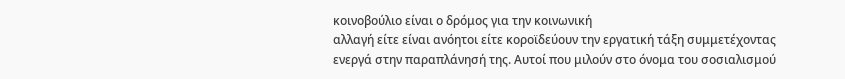κοινοβούλιο είναι ο δρόμος για την κοινωνική
αλλαγή είτε είναι ανόητοι είτε κοροϊδεύουν την εργατική τάξη συμμετέχοντας
ενεργά στην παραπλάνησή της. Αυτοί που μιλούν στο όνομα του σοσιαλισμού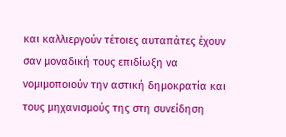και καλλιεργούν τέτοιες αυταπάτες έχουν σαν μοναδική τους επιδίωξη να
νομιμοποιούν την αστική δημοκρατία και τους μηχανισμούς της στη συνείδηση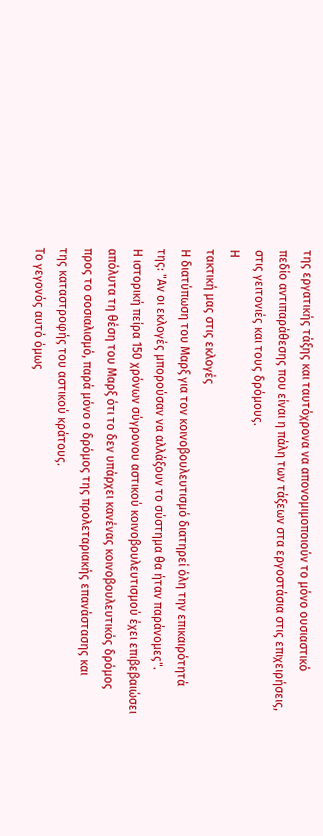της εργατικής τάξης και ταυτόχρονα να απονομιμοποιούν το μόνο ουσιαστικό
πεδίο αντιπαράθεσης που είναι η πάλη των τάξεων στα εργοστάσια στις επιχειρήσεις,
στις γειτονιές και τους δρόμους.
Η
τακτική μας στις εκλογές
Η διατύπωση του Μαρξ για τον κοινοβουλευτισμό διατηρεί όλη την επικαιρότητά
της: "Αν οι εκλογές μπορούσαν να αλλάξουν το σύστημα θα ήταν παράνομες".
Η ιστορική πείρα 150 χρόνων σύγρονου αστικού κοινοβουλευτισμού έχει επιβεβαιώσει
απόλυτα τη θέση του Μαρξ ότι το δεν υπάρχει κανένας κοινοβουλευτικός δρόμος
προς το σοσιαλισμό, παρά μόνο ο δρόμος της προλεταριακής επανάστασης και
της καταστροφής του αστικού κράτους.
Το γεγονός αυτό όμως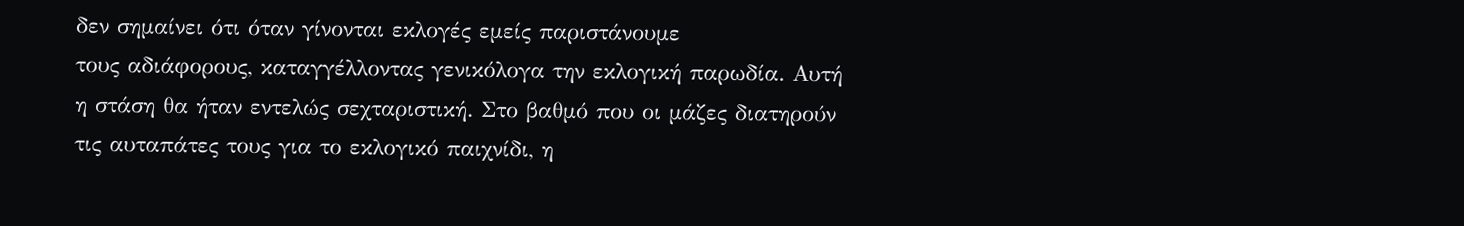δεν σημαίνει ότι όταν γίνονται εκλογές εμείς παριστάνουμε
τους αδιάφορους, καταγγέλλοντας γενικόλογα την εκλογική παρωδία. Αυτή
η στάση θα ήταν εντελώς σεχταριστική. Στο βαθμό που οι μάζες διατηρούν
τις αυταπάτες τους για το εκλογικό παιχνίδι, η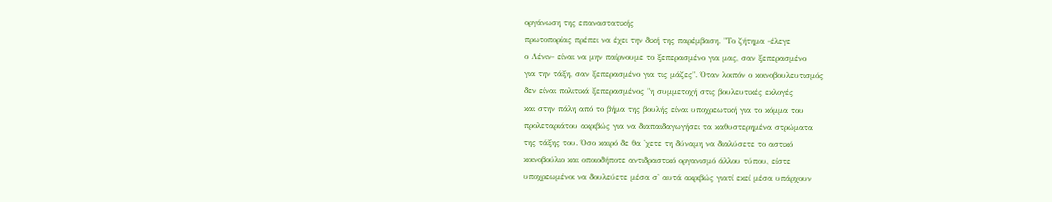οργάνωση της επαναστατικής
πρωτοπορίας πρέπει να έχει την δική της παρέμβαση. "Το ζήτημα -έλεγε
ο Λένιν- είναι να μην παίρνουμε το ξεπερασμένο για μας, σαν ξεπερασμένο
για την τάξη, σαν ξεπερασμένο για τις μάζες". Όταν λοιπόν ο κοινοβουλευτισμός
δεν είναι πολιτικά ξεπερασμένος "η συμμετοχή στις βουλευτικές εκλογές
και στην πάλη από το βήμα της βουλής είναι υποχρεωτική για το κόμμα του
προλεταριάτου ακριβώς για να διαπαιδαγωγήσει τα καθυστερημένα στρώματα
της τάξης του. Όσο καιρό δε θα 'χετε τη δύναμη να διαλύσετε το αστικό
κοινοβούλιο και οποιοδήποτε αντιδραστικό οργανισμό άλλου τύπου, είστε
υποχρεωμένοι να δουλεύετε μέσα σ' αυτά ακριβώς γιατί εκεί μέσα υπάρχουν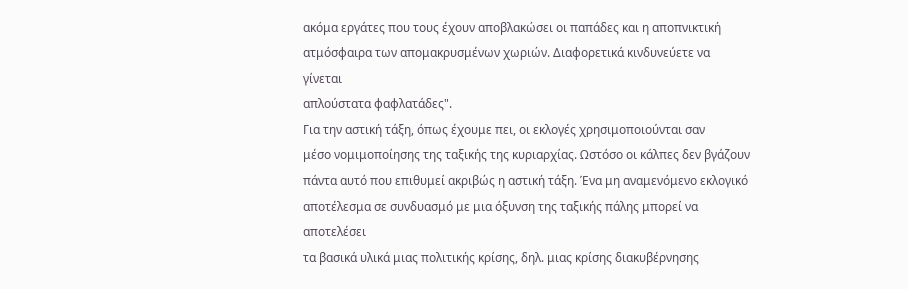ακόμα εργάτες που τους έχουν αποβλακώσει οι παπάδες και η αποπνικτική
ατμόσφαιρα των απομακρυσμένων χωριών. Διαφορετικά κινδυνεύετε να γίνεται
απλούστατα φαφλατάδες".
Για την αστική τάξη, όπως έχουμε πει, οι εκλογές χρησιμοποιούνται σαν
μέσο νομιμοποίησης της ταξικής της κυριαρχίας. Ωστόσο οι κάλπες δεν βγάζουν
πάντα αυτό που επιθυμεί ακριβώς η αστική τάξη. Ένα μη αναμενόμενο εκλογικό
αποτέλεσμα σε συνδυασμό με μια όξυνση της ταξικής πάλης μπορεί να αποτελέσει
τα βασικά υλικά μιας πολιτικής κρίσης, δηλ. μιας κρίσης διακυβέρνησης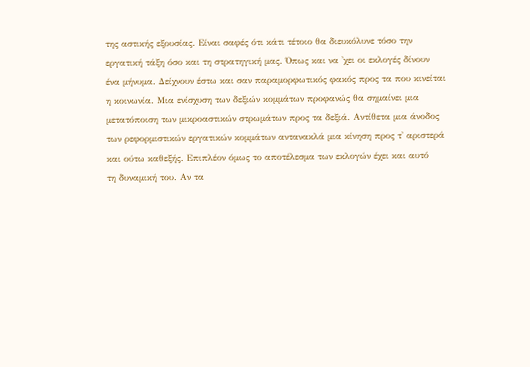της αστικής εξουσίας. Είναι σαφές ότι κάτι τέτοιο θα διευκόλυνε τόσο την
εργατική τάξη όσο και τη στρατηγική μας. Όπως και να 'χει οι εκλογές δίνουν
ένα μήνυμα. Δείχνουν έστω και σαν παραμορφωτικός φακός προς τα που κινείται
η κοινωνία. Μια ενίσχυση των δεξιών κομμάτων προφανώς θα σημαίνει μια
μετατόποιση των μικροαστικών στρωμάτων προς τα δεξιά. Αντίθετα μια άνοδος
των ρεφορμιστικών εργατικών κομμάτων αντανακλά μια κίνηση προς τ' αριστερά
και ούτω καθεξής. Επιπλέον όμως το αποτέλεσμα των εκλογών έχει και αυτό
τη δυναμική του. Αν τα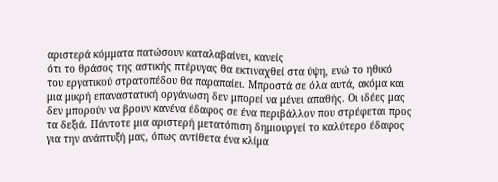αριστερά κόμματα πατώσουν καταλαβαίνει, κανείς
ότι το θράσος της αστικής πτέρυγας θα εκτιναχθεί στα ύψη, ενώ το ηθικό
του εργατικού στρατοπέδου θα παραπαίει. Μπροστά σε όλα αυτά, ακόμα και
μια μικρή επαναστατική οργάνωση δεν μπορεί να μένει απαθής. Οι ιδέες μας
δεν μπορούν να βρουν κανένα έδαφος σε ένα περιβάλλον που στρέφεται προς
τα δεξιά. Πάντοτε μια αριστερή μετατόπιση δημιουργεί το καλύτερο έδαφος
για την ανάπτυξή μας, όπως αντίθετα ένα κλίμα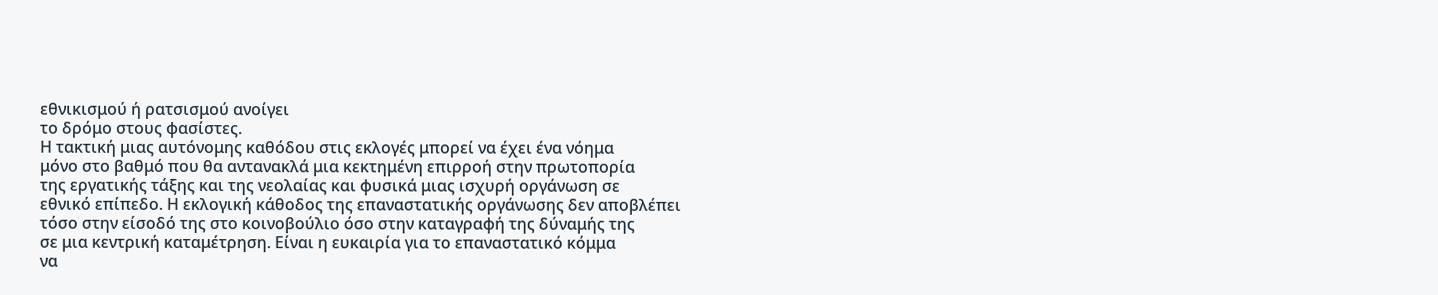εθνικισμού ή ρατσισμού ανοίγει
το δρόμο στους φασίστες.
Η τακτική μιας αυτόνομης καθόδου στις εκλογές μπορεί να έχει ένα νόημα
μόνο στο βαθμό που θα αντανακλά μια κεκτημένη επιρροή στην πρωτοπορία
της εργατικής τάξης και της νεολαίας και φυσικά μιας ισχυρή οργάνωση σε
εθνικό επίπεδο. Η εκλογική κάθοδος της επαναστατικής οργάνωσης δεν αποβλέπει
τόσο στην είσοδό της στο κοινοβούλιο όσο στην καταγραφή της δύναμής της
σε μια κεντρική καταμέτρηση. Είναι η ευκαιρία για το επαναστατικό κόμμα
να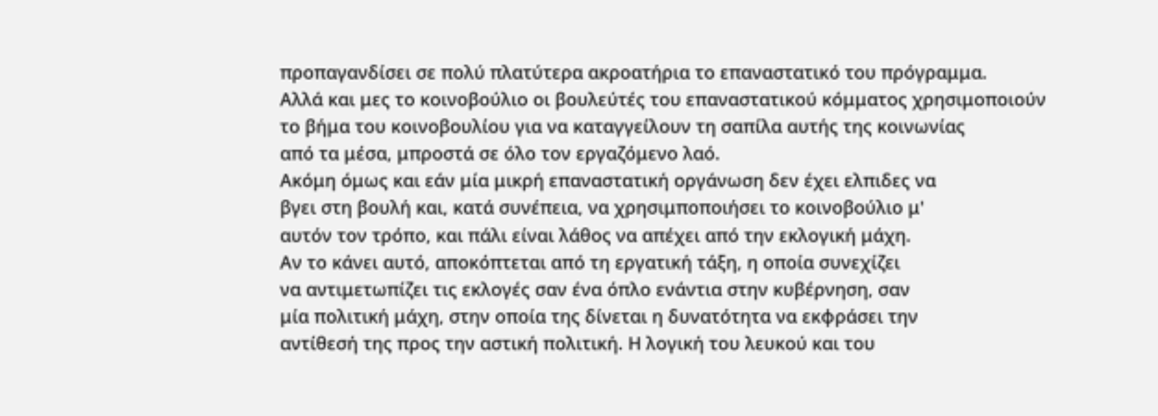προπαγανδίσει σε πολύ πλατύτερα ακροατήρια το επαναστατικό του πρόγραμμα.
Αλλά και μες το κοινοβούλιο οι βουλεύτές του επαναστατικού κόμματος χρησιμοποιούν
το βήμα του κοινοβουλίου για να καταγγείλουν τη σαπίλα αυτής της κοινωνίας
από τα μέσα, μπροστά σε όλο τον εργαζόμενο λαό.
Ακόμη όμως και εάν μία μικρή επαναστατική οργάνωση δεν έχει ελπιδες να
βγει στη βουλή και, κατά συνέπεια, να χρησιμποποιήσει το κοινοβούλιο μ'
αυτόν τον τρόπο, και πάλι είναι λάθος να απέχει από την εκλογική μάχη.
Αν το κάνει αυτό, αποκόπτεται από τη εργατική τάξη, η οποία συνεχίζει
να αντιμετωπίζει τις εκλογές σαν ένα όπλο ενάντια στην κυβέρνηση, σαν
μία πολιτική μάχη, στην οποία της δίνεται η δυνατότητα να εκφράσει την
αντίθεσή της προς την αστική πολιτική. Η λογική του λευκού και του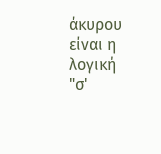άκυρου
είναι η λογική "σ'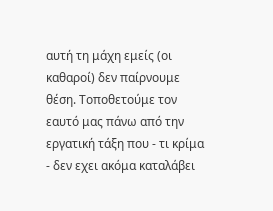αυτή τη μάχη εμείς (οι καθαροί) δεν παίρνουμε
θέση. Τοποθετούμε τον εαυτό μας πάνω από την εργατική τάξη που - τι κρίμα
- δεν εχει ακόμα καταλάβει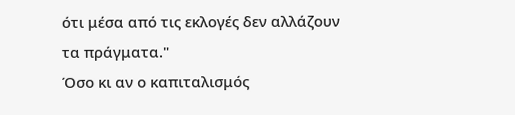ότι μέσα από τις εκλογές δεν αλλάζουν τα πράγματα."
Όσο κι αν ο καπιταλισμός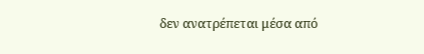δεν ανατρέπεται μέσα από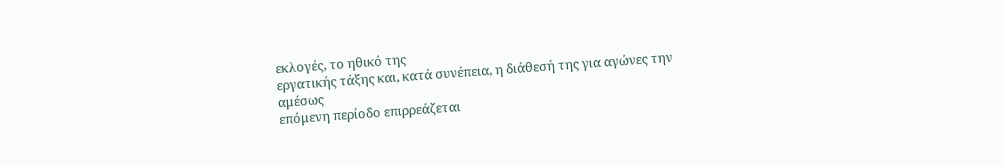εκλογές, το ηθικό της
εργατικής τάξης και, κατά συνέπεια, η διάθεσή της για αγώνες την αμέσως
επόμενη περίοδο επιρρεάζεται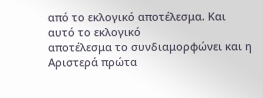από το εκλογικό αποτέλεσμα. Και αυτό το εκλογικό
αποτέλεσμα το συνδιαμορφώνει και η Αριστερά πρώτα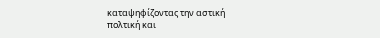καταψηφίζοντας την αστική
πολτική και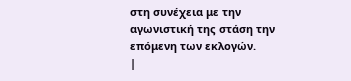στη συνέχεια με την αγωνιστική της στάση την επόμενη των εκλογών.
|